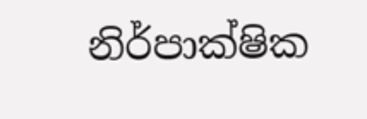නිර්පාක්ෂික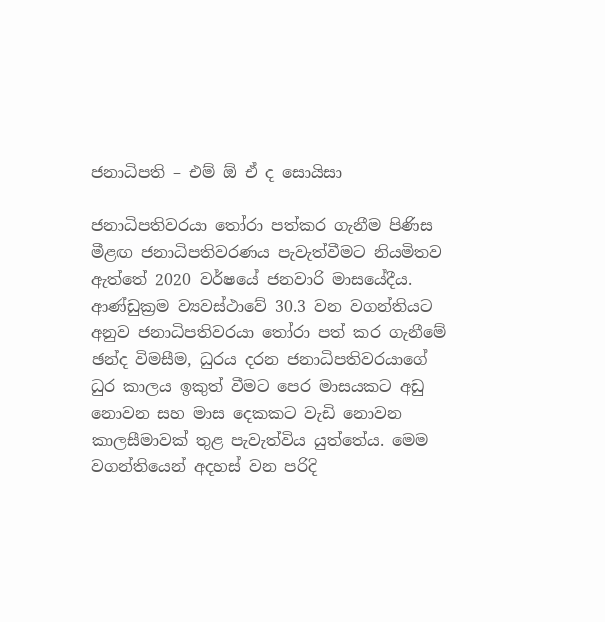ජනාධිපති – එම් ඕ ඒ ද සොයිසා

ජනාධිපතිවරයා තෝරා පත්කර ගැනීම පිණිස මීළඟ ජනාධිපතිවරණය පැවැත්වීමට නියමිතව ඇත්තේ 2020 වර්ෂයේ ජනවාරි මාසයේදීය. ආණ්ඩුක්‍රම ව්‍යවස්ථාවේ 30.3 වන වගන්තියට අනුව ජනාධිපතිවරයා තෝරා පත් කර ගැනීමේ ඡන්ද විමසීම, ධුරය දරන ජනාධිපතිවරයාගේ ධුර කාලය ඉකුත් වීමට පෙර මාසයකට අඩු නොවන සහ මාස දෙකකට වැඩි නොවන කාලසීමාවක් තුළ පැවැත්විය යුත්තේය. මෙම වගන්තියෙන් අදහස් වන පරිදි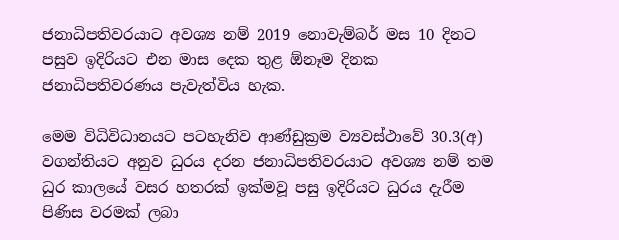ජනාධිපතිවරයාට අවශ්‍ය නම් 2019 නොවැම්බර් මස 10 දිනට පසුව ඉදිරියට එන මාස දෙක තුළ ඕනෑම දිනක ජනාධිපතිවරණය පැවැත්විය හැක.

මෙම විධිවිධානයට පටහැනිව ආණ්ඩුක්‍රම ව්‍යවස්ථාවේ 30.3(අ) වගන්තියට අනුව ධුරය දරන ජනාධිපතිවරයාට අවශ්‍ය නම් තම ධුර කාලයේ වසර හතරක් ඉක්මවූ පසු ඉදිරියට ධුරය දැරීම පිණිස වරමක් ලබා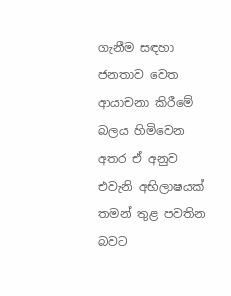ගැනීම සඳහා ජනතාව වෙත ආයාචනා කිරීමේ බලය හිමිවෙන අතර ඒ අනුව එවැනි අභිලාෂයක් තමන් තුළ පවතින බවට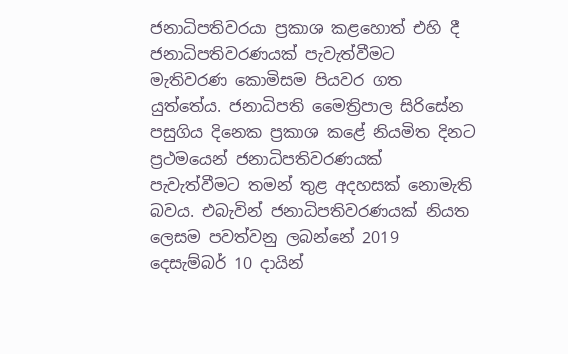ජනාධිපතිවරයා ප්‍රකාශ කළහොත් එහි දී ජනාධිපතිවරණයක් පැවැත්වීමට මැතිවරණ කොමිසම පියවර ගත යුත්තේය. ජනාධිපති මෛත්‍රිපාල සිරිසේන පසුගිය දිනෙක ප්‍රකාශ කළේ නියමිත දිනට ප්‍රථමයෙන් ජනාධිපතිවරණයක් පැවැත්වීමට තමන් තුළ අදහසක් නොමැති බවය. එබැවින් ජනාධිපතිවරණයක් නියත ලෙසම පවත්වනු ලබන්නේ 2019 දෙසැම්බර් 10 දායින්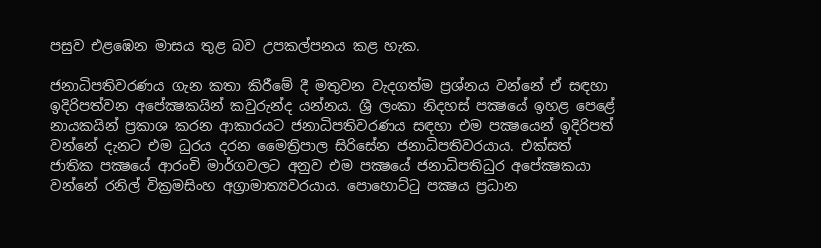පසුව එළඹෙන මාසය තුළ බව උපකල්පනය කළ හැක.

ජනාධිපතිවරණය ගැන කතා කිරීමේ දී මතුවන වැදගත්ම ප්‍රශ්නය වන්නේ ඒ සඳහා ඉදිරිපත්වන අපේක්‍ෂකයින් කවුරුන්ද යන්නය. ශ්‍රී ලංකා නිදහස් පක්‍ෂයේ ඉහළ පෙළේ නායකයින් ප්‍රකාශ කරන ආකාරයට ජනාධිපතිවරණය සඳහා එම පක්‍ෂයෙන් ඉදිරිපත් වන්නේ දැනට එම ධුරය දරන මෛත්‍රිපාල සිරිසේන ජනාධිපතිවරයාය. එක්සත් ජාතික පක්‍ෂයේ ආරංචි මාර්ගවලට අනුව එම පක්‍ෂයේ ජනාධිපතිධුර අපේක්‍ෂකයා වන්නේ රනිල් වික්‍රමසිංහ අග්‍රාමාත්‍යවරයාය. පොහොට්ටු පක්‍ෂය ප්‍රධාන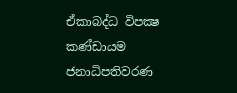ඒකාබද්ධ විපක්‍ෂ කණ්ඩායම ජනාධිපතිවරණ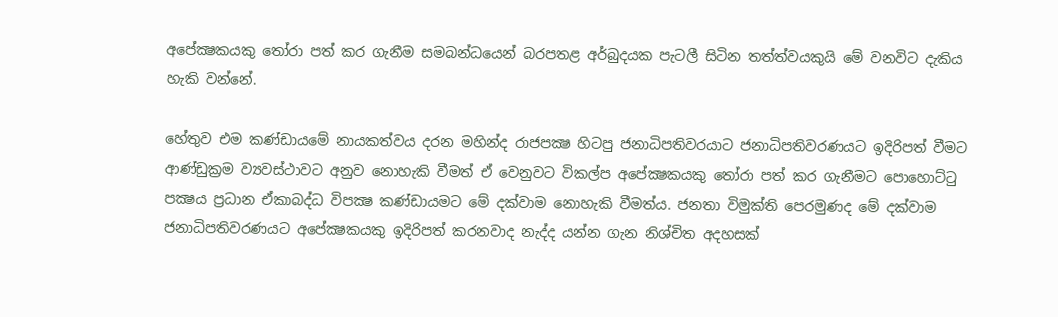අපේක්‍ෂකයකු තෝරා පත් කර ගැනීම සමබන්ධයෙන් බරපතළ අර්බුදයක පැටලී සිටින තත්ත්වයකුයි මේ වනවිට දැකිය හැකි වන්නේ.

හේතුව එම කණ්ඩායමේ නායකත්වය දරන මහින්ද රාජපක්‍ෂ හිටපු ජනාධිපතිවරයාට ජනාධිපතිවරණයට ඉදිරිපත් වීමට ආණ්ඩුක්‍රම ව්‍යවස්ථාවට අනුව නොහැකි වීමත් ඒ වෙනුවට විකල්ප අපේක්‍ෂකයකු තෝරා පත් කර ගැනීමට පොහොට්ටු පක්‍ෂය ප්‍රධාන ඒකාබද්ධ විපක්‍ෂ කණ්ඩායමට මේ දක්වාම නොහැකි වීමත්ය. ජනතා විමුක්ති පෙරමුණද මේ දක්වාම ජනාධිපතිවරණයට අපේක්‍ෂකයකු ඉදිරිපත් කරනවාද නැද්ද යන්න ගැන නිශ්චිත අදහසක්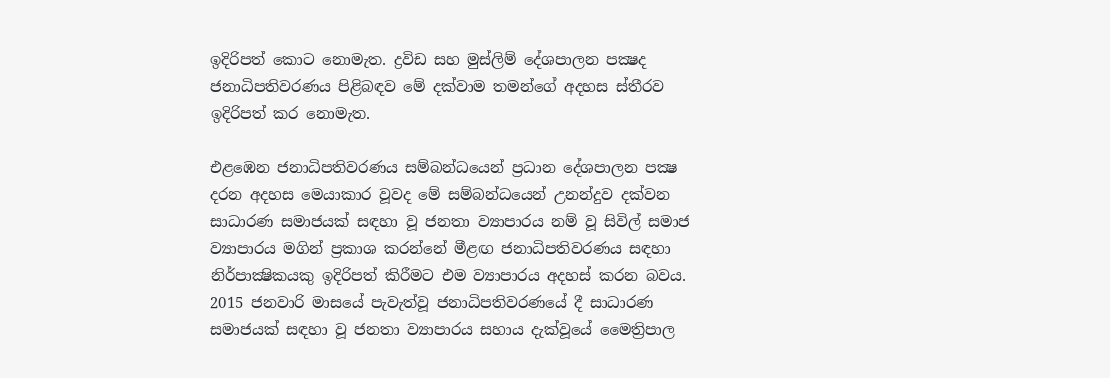ඉදිරිපත් කොට නොමැත. ද්‍රවිඩ සහ මුස්ලිම් දේශපාලන පක්‍ෂද ජනාධිපතිවරණය පිළිබඳව මේ දක්වාම තමන්ගේ අදහස ස්තීරව ඉදිරිපත් කර නොමැත.

එළඹෙන ජනාධිපතිවරණය සම්බන්ධයෙන් ප්‍රධාන දේශපාලන පක්‍ෂ දරන අදහස මෙයාකාර වූවද මේ සම්බන්ධයෙන් උනන්දුව දක්වන සාධාරණ සමාජයක් සඳහා වූ ජනතා ව්‍යාපාරය නම් වූ සිවිල් සමාජ ව්‍යාපාරය මගින් ප්‍රකාශ කරන්නේ මීළඟ ජනාධිපතිවරණය සඳහා නිර්පාක්‍ෂිකයකු ඉදිරිපත් කිරීමට එම ව්‍යාපාරය අදහස් කරන බවය. 2015 ජනවාරි මාසයේ පැවැත්වූ ජනාධිපතිවරණයේ දී සාධාරණ සමාජයක් සඳහා වූ ජනතා ව්‍යාපාරය සහාය දැක්වූයේ මෛත්‍රිපාල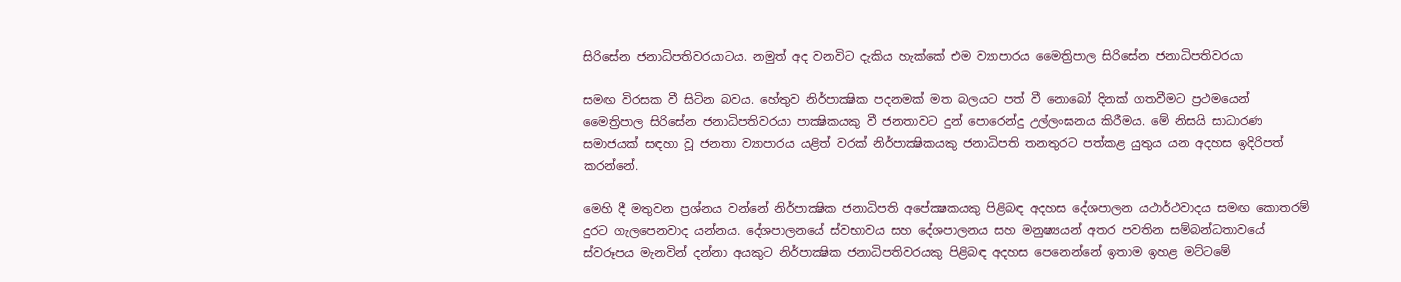සිරිසේන ජනාධිපතිවරයාටය. නමුත් අද වනවිට දැකිය හැක්කේ එම ව්‍යාපාරය මෛත්‍රිපාල සිරිසේන ජනාධිපතිවරයා

සමඟ විරසක වී සිටින බවය. හේතුව නිර්පාක්‍ෂික පදනමක් මත බලයට පත් වී නොබෝ දිනක් ගතවීමට ප්‍රථමයෙන් මෛත්‍රිපාල සිරිසේන ජනාධිපතිවරයා පාක්‍ෂිකයකු වී ජනතාවට දුන් පොරෙන්දු උල්ලංඝනය කිරීමය. මේ නිසයි සාධාරණ සමාජයක් සඳහා වූ ජනතා ව්‍යාපාරය යළිත් වරක් නිර්පාක්‍ෂිකයකු ජනාධිපති තනතුරට පත්කළ යුතුය යන අදහස ඉදිරිපත් කරන්නේ.

මෙහි දී මතුවන ප්‍රශ්නය වන්නේ නිර්පාක්‍ෂික ජනාධිපති අපේක්‍ෂකයකු පිළිබඳ අදහස දේශපාලන යථාර්ථවාදය සමඟ කොතරම් දුරට ගැලපෙනවාද යන්නය. දේශපාලනයේ ස්වභාවය සහ දේශපාලනය සහ මනුෂ්‍යයන් අතර පවතින සම්බන්ධතාවයේ ස්වරූපය මැනවින් දන්නා අයකුට නිර්පාක්‍ෂික ජනාධිපතිවරයකු පිළිබඳ අදහස පෙනෙන්නේ ඉතාම ඉහළ මට්ටමේ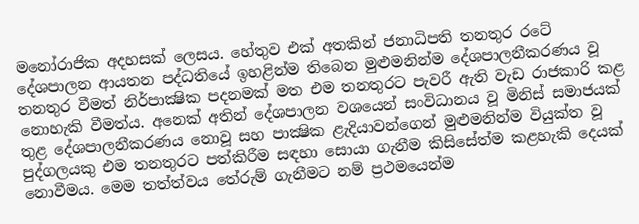මනෝරාජික අදහසක් ලෙසය. හේතුව එක් අතකින් ජනාධිපති තනතුර රටේ දේශපාලන ආයතන පද්ධතියේ ඉහළින්ම තිබෙන මුළුමනින්ම දේශපාලනීකරණය වූ තනතුර වීමත් නිර්පාක්‍ෂික පදනමක් මත එම තනතුරට පැවරී ඇති වැඩ රාජකාරි කළ නොහැකි වීමත්ය. අනෙක් අතින් දේශපාලන වශයෙන් සංවිධානය වූ මිනිස් සමාජයක් තුළ දේශපාලනීකරණය නොවූ සහ පාක්‍ෂික ළැදියාවන්ගෙන් මුළුමනින්ම වියුක්ත වූ පුද්ගලයකු එම තනතුරට පත්කිරීම සඳහා සොයා ගැනීම කිසිසේත්ම කළහැකි දෙයක් නොවීමය. මෙම තත්ත්වය තේරුම් ගැනීමට නම් ප්‍රථමයෙන්ම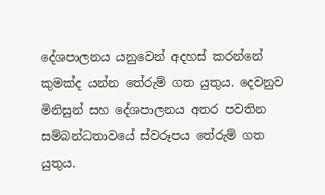දේශපාලනය යනුවෙන් අදහස් කරන්නේ කුමක්ද යන්න තේරුම් ගත යුතුය. දෙවනුව මිනිසුන් සහ දේශපාලනය අතර පවතින සම්බන්ධතාවයේ ස්වරූපය තේරුම් ගත යුතුය.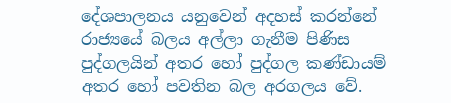දේශපාලනය යනුවෙන් අදහස් කරන්නේ රාජ්‍යයේ බලය අල්ලා ගැනීම පිණිස පුද්ගලයින් අතර හෝ පුද්ගල කණ්ඩායම් අතර හෝ පවතින බල අරගලය වේ.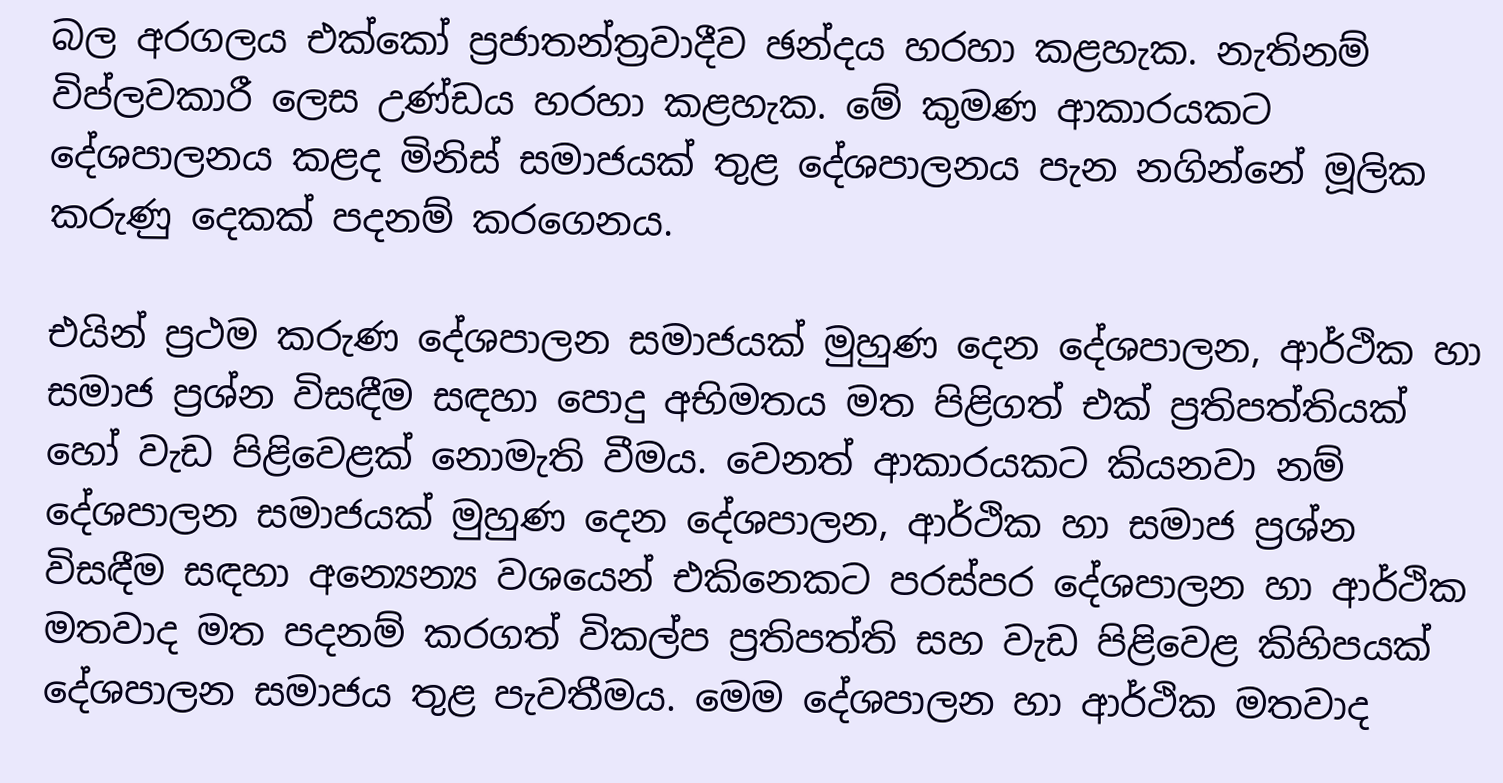බල අරගලය එක්කෝ ප්‍රජාතන්ත්‍රවාදීව ඡන්දය හරහා කළහැක. නැතිනම් විප්ලවකාරී ලෙස උණ්ඩය හරහා කළහැක. මේ කුමණ ආකාරයකට දේශපාලනය කළද මිනිස් සමාජයක් තුළ දේශපාලනය පැන නගින්නේ මූලික කරුණු දෙකක් පදනම් කරගෙනය.

එයින් ප්‍රථම කරුණ දේශපාලන සමාජයක් මුහුණ දෙන දේශපාලන, ආර්ථික හා සමාජ ප්‍රශ්න විසඳීම සඳහා පොදු අභිමතය මත පිළිගත් එක් ප්‍රතිපත්තියක් හෝ වැඩ පිළිවෙළක් නොමැති වීමය. වෙනත් ආකාරයකට කියනවා නම් දේශපාලන සමාජයක් මුහුණ දෙන දේශපාලන, ආර්ථික හා සමාජ ප්‍රශ්න විසඳීම සඳහා අන්‍යෙන්‍ය වශයෙන් එකිනෙකට පරස්පර දේශපාලන හා ආර්ථික මතවාද මත පදනම් කරගත් විකල්ප ප්‍රතිපත්ති සහ වැඩ පිළිවෙළ කිහිපයක් දේශපාලන සමාජය තුළ පැවතීමය. මෙම දේශපාලන හා ආර්ථික මතවාද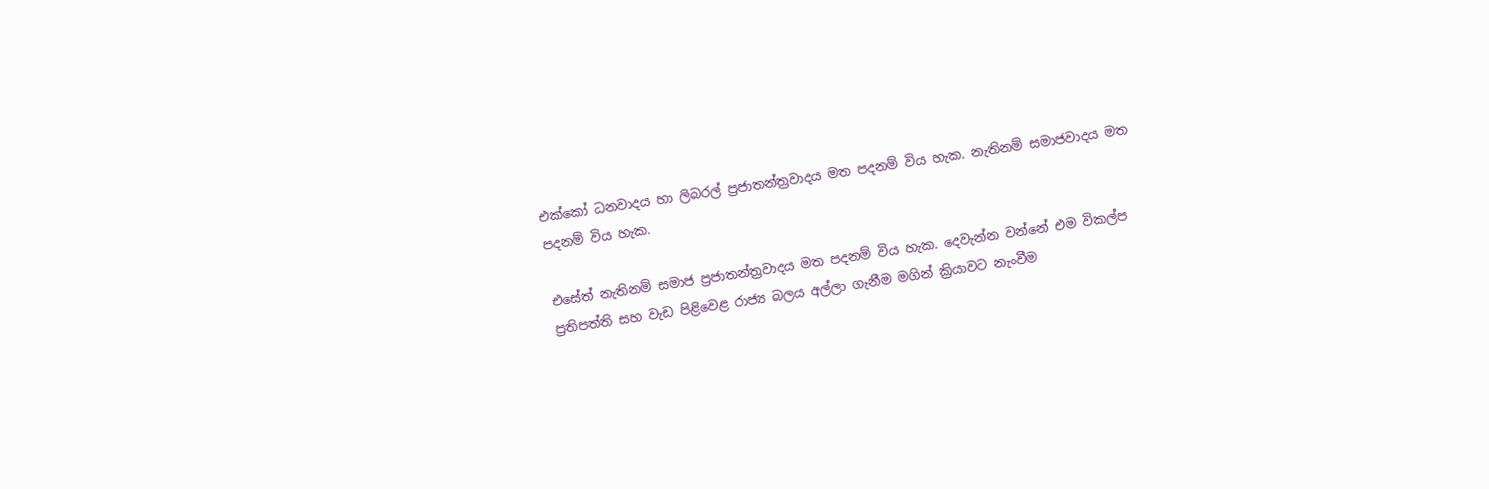එක්කෝ ධනවාදය හා ලිබරල් ප්‍රජාතන්ත්‍රවාදය මත පදනම් විය හැක. නැතිනම් සමාජවාදය මත පදනම් විය හැක.

එසේත් නැතිනම් සමාජ ප්‍රජාතන්ත්‍රවාදය මත පදනම් විය හැක. දෙවැන්න වන්නේ එම විකල්ප ප්‍රතිපත්ති සහ වැඩ පිළිවෙළ රාජ්‍ය බලය අල්ලා ගැනීම මගින් ක්‍රියාවට නැංවීම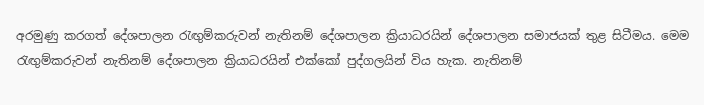අරමුණු කරගත් දේශපාලන රැඟුම්කරුවන් නැතිනම් දේශපාලන ක්‍රියාධරයින් දේශපාලන සමාජයක් තුළ සිටීමය. මෙම රැඟුම්කරුවන් නැතිනම් දේශපාලන ක්‍රියාධරයින් එක්කෝ පුද්ගලයින් විය හැක. නැතිනම්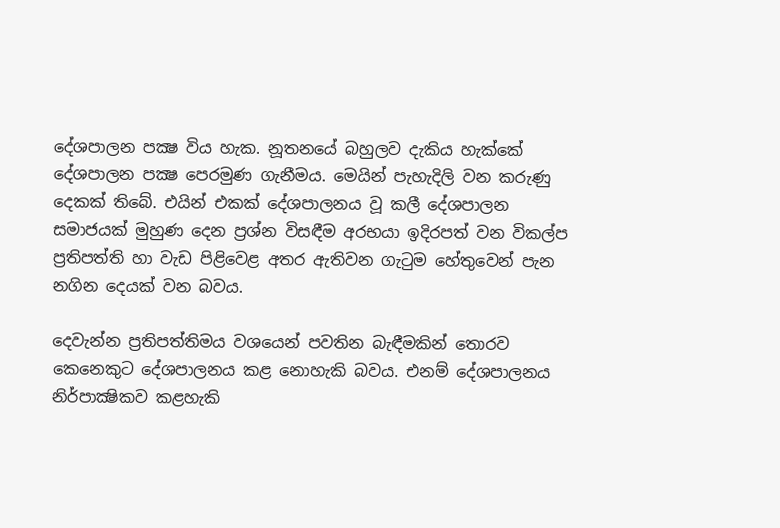දේශපාලන පක්‍ෂ විය හැක. නූතනයේ බහුලව දැකිය හැක්කේ දේශපාලන පක්‍ෂ පෙරමුණ ගැනීමය. මෙයින් පැහැදිලි වන කරුණු දෙකක් තිබේ. එයින් එකක් දේශපාලනය වූ කලී දේශපාලන සමාජයක් මුහුණ දෙන ප්‍රශ්න විසඳීම අරභයා ඉදිරපත් වන විකල්ප ප්‍රතිපත්ති හා වැඩ පිළිවෙළ අතර ඇතිවන ගැටුම හේතුවෙන් පැන නගින දෙයක් වන බවය.

දෙවැන්න ප්‍රතිපත්තිමය වශයෙන් පවතින බැඳීමකින් තොරව කෙනෙකුට දේශපාලනය කළ නොහැකි බවය. එනම් දේශපාලනය නිර්පාක්‍ෂිකව කළහැකි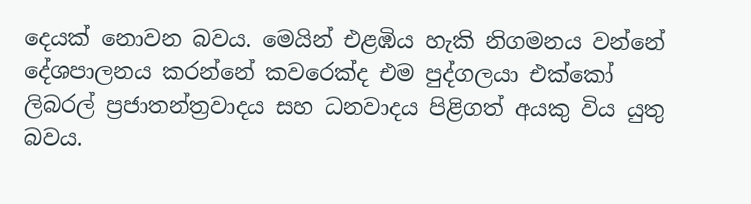දෙයක් නොවන බවය. මෙයින් එළඹිය හැකි නිගමනය වන්නේ දේශපාලනය කරන්නේ කවරෙක්ද එම පුද්ගලයා එක්කෝ ලිබරල් ප්‍රජාතන්ත්‍රවාදය සහ ධනවාදය පිළිගත් අයකු විය යුතු බවය.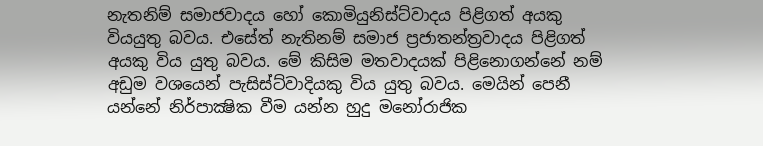නැතනිම් සමාජවාදය හෝ කොමියුනිස්ට්වාදය පිළිගත් අයකු වියයුතු බවය. එසේත් නැතිනම් සමාජ ප්‍රජාතන්ත්‍රවාදය පිළිගත් අයකු විය යුතු බවය. මේ කිසිම මතවාදයක් පිළිනොගන්නේ නම් අඩුම වශයෙන් පැසිස්ට්වාදියකු විය යුතු බවය. මෙයින් පෙනී යන්නේ නිර්පාක්‍ෂික වීම යන්න හුදු මනෝරාජික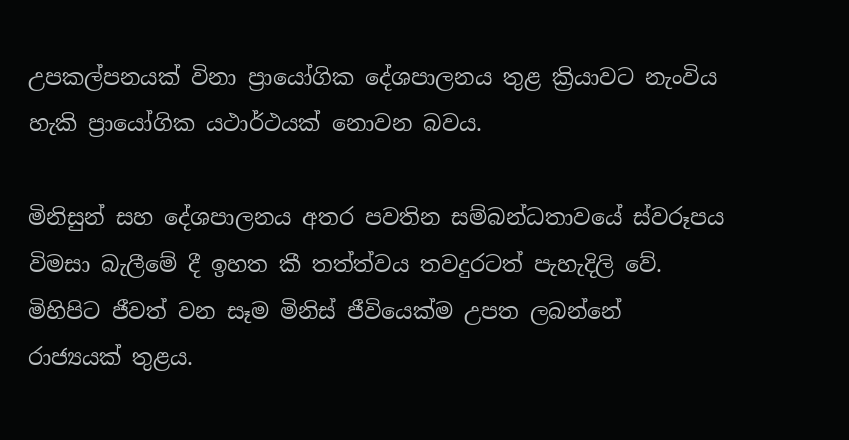උපකල්පනයක් විනා ප්‍රායෝගික දේශපාලනය තුළ ක්‍රියාවට නැංවිය හැකි ප්‍රායෝගික යථාර්ථයක් නොවන බවය.

මිනිසුන් සහ දේශපාලනය අතර පවතින සම්බන්ධතාවයේ ස්වරූපය විමසා බැලීමේ දී ඉහත කී තත්ත්වය තවදුරටත් පැහැදිලි වේ. මිහිපිට ජීවත් වන සෑම මිනිස් ජීවියෙක්ම උපත ලබන්නේ රාජ්‍යයක් තුළය.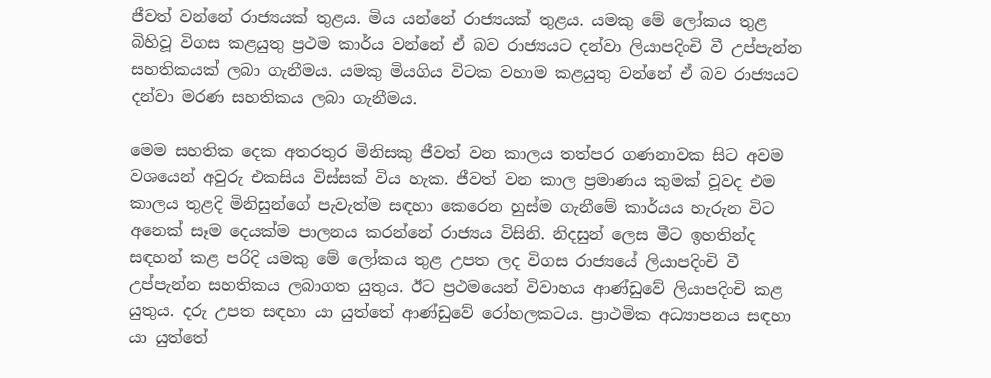ජීවත් වන්නේ රාජ්‍යයක් තුළය. මිය යන්නේ රාජ්‍යයක් තුළය. යමකු මේ ලෝකය තුළ බිහිවූ විගස කළයුතු ප්‍රථම කාර්ය වන්නේ ඒ බව රාජ්‍යයට දන්වා ලියාපදිංචි වී උප්පැන්න සහතිකයක් ලබා ගැනීමය. යමකු මියගිය විටක වහාම කළයුතු වන්නේ ඒ බව රාජ්‍යයට දන්වා මරණ සහතිකය ලබා ගැනීමය.

මෙම සහතික දෙක අතරතුර මිනිසකු ජීවත් වන කාලය තත්පර ගණනාවක සිට අවම වශයෙන් අවුරු එකසිය විස්සක් විය හැක. ජීවත් වන කාල ප්‍රමාණය කුමක් වූවද එම කාලය තුළදි මිනිසුන්ගේ පැවැත්ම සඳහා කෙරෙන හුස්ම ගැනීමේ කාර්යය හැරුන විට අනෙක් සෑම දෙයක්ම පාලනය කරන්නේ රාජ්‍යය විසිනි. නිදසුන් ලෙස මීට ඉහතින්ද සඳහන් කළ පරිදි යමකු මේ ලෝකය තුළ උපත ලද විගස රාජ්‍යයේ ලියාපදිංචි වී උප්පැන්න සහතිකය ලබාගත යුතුය. ඊට ප්‍රථමයෙන් විවාහය ආණ්ඩුවේ ලියාපදිංචි කළ යුතුය. දරු උපත සඳහා යා යුත්තේ ආණ්ඩුවේ රෝහලකටය. ප්‍රාථමික අධ්‍යාපනය සඳහා යා යුත්තේ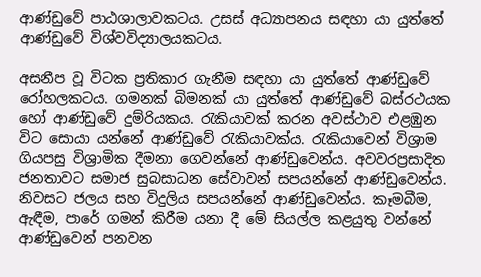ආණ්ඩුවේ පාඨශාලාවකටය. උසස් අධ්‍යාපනය සඳහා යා යුත්තේ ආණ්ඩුවේ විශ්වවිද්‍යාලයකටය.

අසනීප වූ විටක ප්‍රතිකාර ගැනීම සඳහා යා යුත්තේ ආණ්ඩුවේ රෝහලකටය. ගමනක් බිමනක් යා යුත්තේ ආණ්ඩුවේ බස්රථයක හෝ ආණ්ඩුවේ දුම්රියකය. රැකියාවක් කරන අවස්ථාව එළඹුන විට සොයා යන්නේ ආණ්ඩුවේ රැකියාවක්ය. රැකියාවෙන් විශ්‍රාම ගියපසු විශ්‍රාමික දීමනා ගෙවන්නේ ආණ්ඩුවෙන්ය. අවවරප්‍රසාදිත ජනතාවට සමාජ සුබසාධන සේවාවන් සපයන්නේ ආණ්ඩුවෙන්ය. නිවසට ජලය සහ විදුලිය සපයන්නේ ආණ්ඩුවෙන්ය. කෑමබීම, ඇඳීම, පාරේ ගමන් කිරීම යනා දී මේ සියල්ල කළයුතු වන්නේ ආණ්ඩුවෙන් පනවන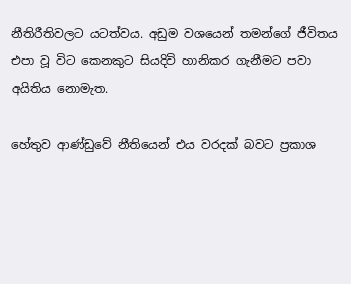නීතිරීතිවලට යටත්වය. අඩුම වශයෙන් තමන්ගේ ජීවිතය එපා වූ විට කෙනකුට සියදිවි හානිකර ගැනීමට පවා අයිතිය නොමැත.

හේතුව ආණ්ඩුවේ නීතියෙන් එය වරදක් බවට ප්‍රකාශ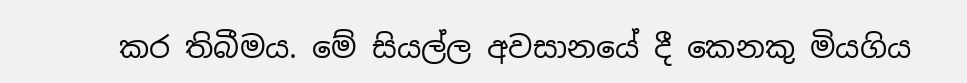කර තිබීමය. මේ සියල්ල අවසානයේ දී කෙනකු මියගිය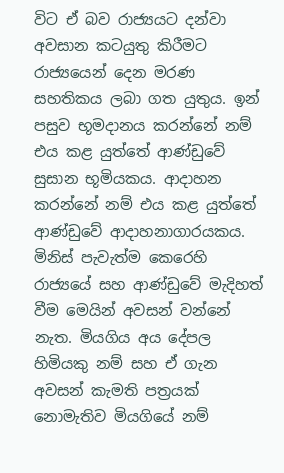විට ඒ බව රාජ්‍යයට දන්වා අවසාන කටයුතු කිරීමට රාජ්‍යයෙන් දෙන මරණ සහතිකය ලබා ගත යුතුය. ඉන් පසුව භූමදානය කරන්නේ නම් එය කළ යුත්තේ ආණ්ඩුවේ සුසාන භූමියකය. ආදාහන කරන්නේ නම් එය කළ යුත්තේ ආණ්ඩුවේ ආදාහනාගාරයකය. මිනිස් පැවැත්ම කෙරෙහි රාජ්‍යයේ සහ ආණ්ඩුවේ මැදිහත් වීම මෙයින් අවසන් වන්නේ නැත. මියගිය අය දේපල හිමියකු නම් සහ ඒ ගැන අවසන් කැමති පත්‍රයක් නොමැතිව මියගියේ නම්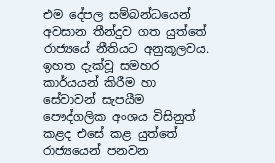එම දේපල සම්බන්ධයෙන් අවසාන තීන්දුව ගත යුත්තේ රාජ්‍යයේ නීතියට අනුකූලවය. ඉහත දැක්වූ සමහර කාර්යයන් කිරීම හා සේවාවන් සැපයීම පෞද්ගලික අංශය විසිනුත් කළද එසේ කළ යුත්තේ රාජ්‍යයෙන් පනවන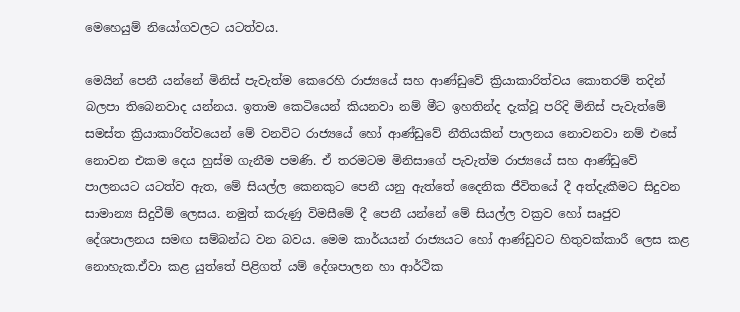මෙහෙයුම් නියෝගවලට යටත්වය.

මෙයින් පෙනී යන්නේ මිනිස් පැවැත්ම කෙරෙහි රාජ්‍යයේ සහ ආණ්ඩුවේ ක්‍රියාකාරිත්වය කොතරම් තදින් බලපා තිබෙනවාද යන්නය. ඉතාම කෙටියෙන් කියනවා නම් මීට ඉහතින්ද දැක්වූ පරිදි මිනිස් පැවැත්මේ සමස්ත ක්‍රියාකාරිත්වයෙන් මේ වනවිට රාජ්‍යයේ හෝ ආණ්ඩුවේ නීතියකින් පාලනය නොවනවා නම් එසේ නොවන එකම දෙය හුස්ම ගැනීම පමණි. ඒ තරමටම මිනිසාගේ පැවැත්ම රාජ්‍යයේ සහ ආණ්ඩුවේ පාලනයට යටත්ව ඇත, මේ සියල්ල කෙනකුට පෙනී යනු ඇත්තේ දෛනික ජීවිතයේ දී අත්දැකීමට සිදුවන සාමාන්‍ය සිදුවීම් ලෙසය. නමුත් කරුණු විමසීමේ දී පෙනී යන්නේ මේ සියල්ල වක්‍රව හෝ සෘජුව දේශපාලනය සමඟ සම්බන්ධ වන බවය. මෙම කාර්යයන් රාජ්‍යයට හෝ ආණ්ඩුවට හිතුවක්කාරී ලෙස කළ නොහැක.ඒවා කළ යුත්තේ පිළිගත් යම් දේශපාලන හා ආර්ථික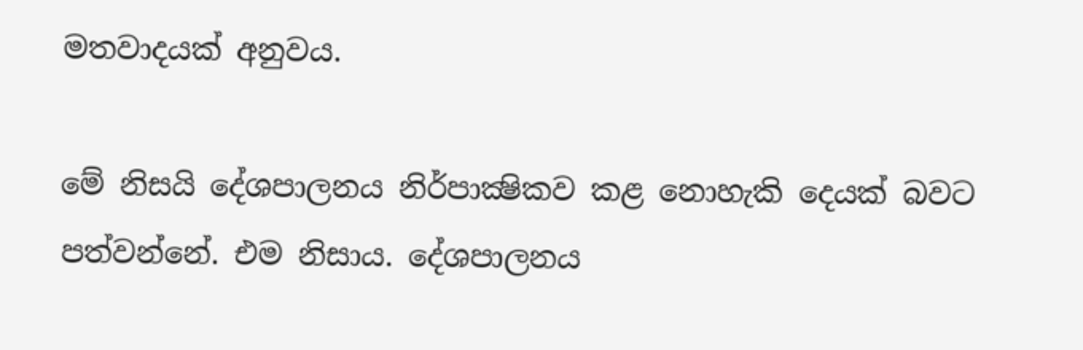මතවාදයක් අනුවය.

මේ නිසයි දේශපාලනය නිර්පාක්‍ෂිකව කළ නොහැකි දෙයක් බවට පත්වන්නේ. එම නිසාය. දේශපාලනය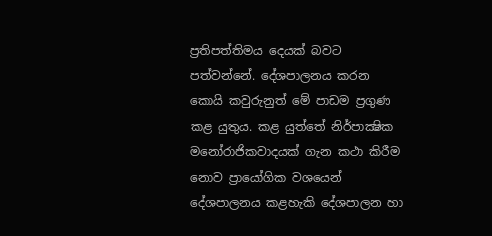ප්‍රතිපත්තිමය දෙයක් බවට පත්වන්නේ. දේශපාලනය කරන කොයි කවුරුනුත් මේ පාඩම ප්‍රගුණ කළ යුතුය. කළ යුත්තේ නිර්පාක්‍ෂික මනෝරාජිකවාදයක් ගැන කථා කිරීම නොව ප්‍රායෝගික වශයෙන් දේශපාලනය කළහැකි දේශපාලන හා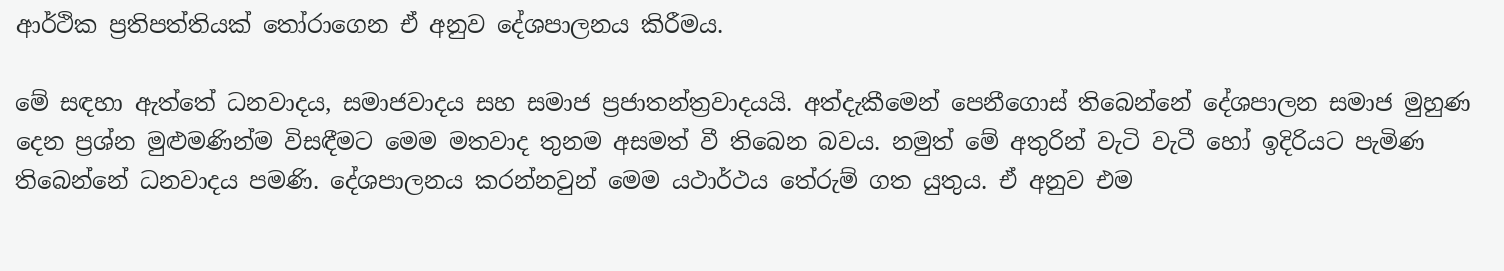ආර්ථික ප්‍රතිපත්තියක් තෝරාගෙන ඒ අනුව දේශපාලනය කිරීමය.

මේ සඳහා ඇත්තේ ධනවාදය, සමාජවාදය සහ සමාජ ප්‍රජාතන්ත්‍රවාදයයි. අත්දැකීමෙන් පෙනීගොස් තිබෙන්නේ දේශපාලන සමාජ මුහුණ දෙන ප්‍රශ්න මුළුමණින්ම විසඳීමට මෙම මතවාද තුනම අසමත් වී තිබෙන බවය. නමුත් මේ අතුරින් වැටි වැටී හෝ ඉදිරියට පැමිණ තිබෙන්නේ ධනවාදය පමණි. දේශපාලනය කරන්නවුන් මෙම යථාර්ථය තේරුම් ගත යුතුය. ඒ අනුව එම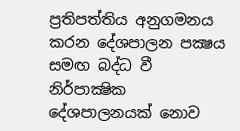ප්‍රතිපත්තිය අනුගමනය කරන දේශපාලන පක්‍ෂය සමඟ බද්ධ වී නිර්පාක්‍ෂික දේශපාලනයක් නොව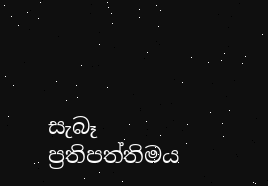සැබෑ ප්‍රතිපත්තිමය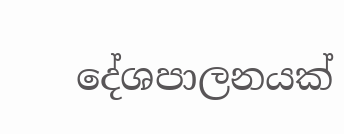දේශපාලනයක්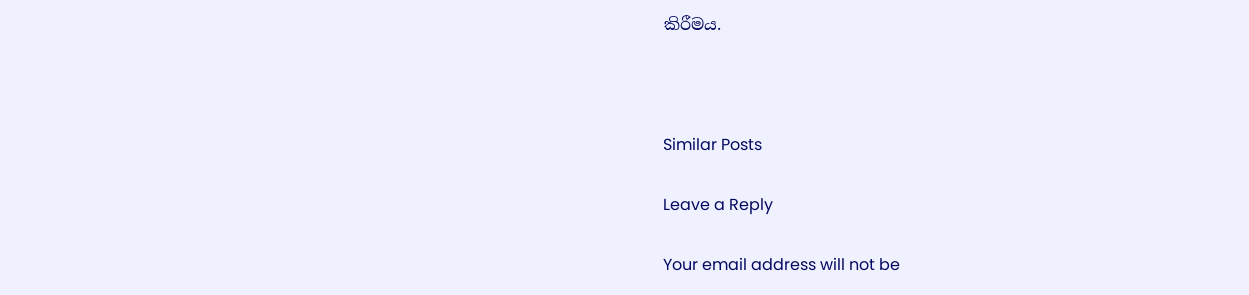කිරීමය.



Similar Posts

Leave a Reply

Your email address will not be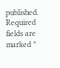published. Required fields are marked *